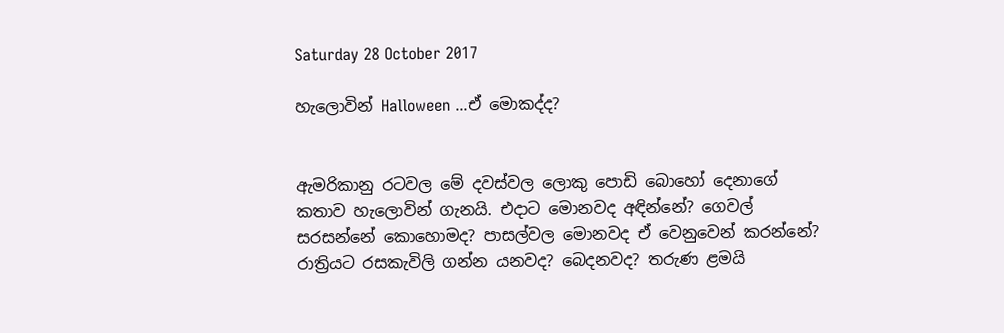Saturday 28 October 2017

හැලොවින් Halloween ...ඒ මොකද්ද?


ඇමරිකානු රටවල මේ දවස්වල ලොකු පොඩි බොහෝ දෙනාගේ  කතාව හැලොවින් ගැනයි. එදාට මොනවද අඳින්නේ? ගෙවල් සරසන්නේ කොහොමද? පාසල්වල මොනවද ඒ වෙනුවෙන් කරන්නේ? රාත්‍රියට රසකැවිලි ගන්න යනවද? බෙදනවද? තරුණ ළමයි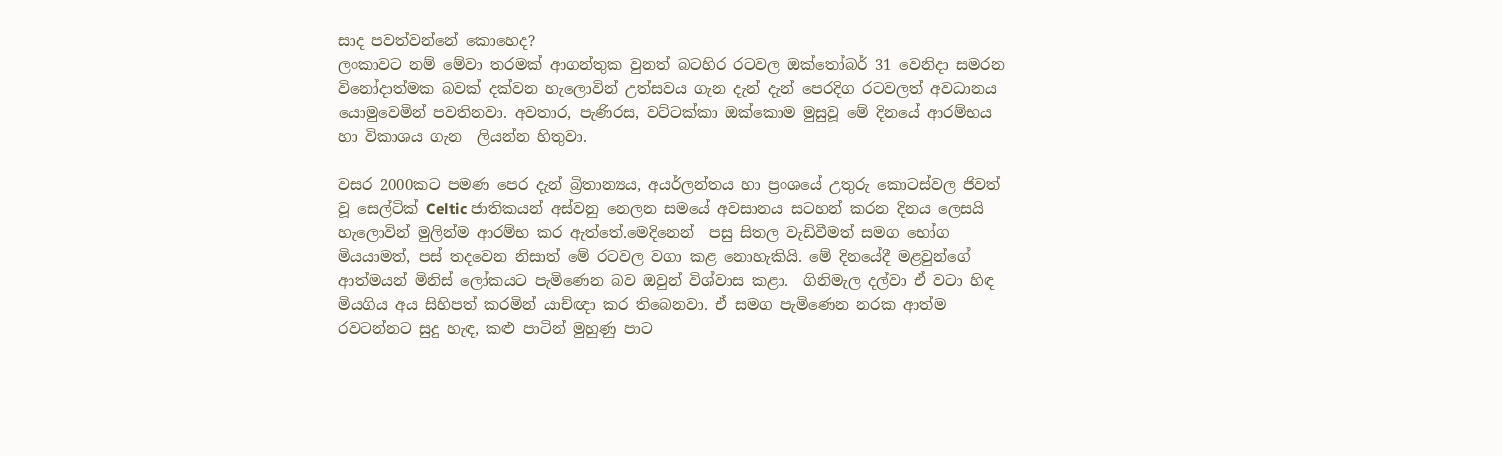සාද පවත්වන්නේ කොහෙද?
ලංකාවට නම් මේවා තරමක් ආගන්තුක වුනත් බටහිර රටවල ඔක්තෝබර් 31 වෙනිදා සමරන විනෝදාත්මක බවක් දක්වන හැලොවින් උත්සවය ගැන දැන් දැන් පෙරදිග රටවලත් අවධානය යොමුවෙමින් පවතිනවා. අවතාර, පැණිරස, වට්ටක්කා ඔක්කොම මුසුවූ මේ දිනයේ ආරම්භය හා විකාශය ගැන  ලියන්න හිතුවා.

වසර 2000කට පමණ පෙර දැන් බ්‍රිතාන්‍යය, අයර්ලන්තය හා ප්‍රංශයේ උතුරු කොටස්වල ජිවත් වූ සෙල්ටික් Celtic ජාතිකයන් අස්වනු නෙලන සමයේ අවසානය සටහන් කරන දිනය ලෙසයි හැලොවින් මුලින්ම ආරම්භ කර ඇත්තේ.මෙදිනෙන්  පසු සිතල වැඩිවීමත් සමග භෝග මියයාමත්, පස් තදවෙන නිසාත් මේ රටවල වගා කළ නොහැකියි. මේ දිනයේදී මළවුන්ගේ ආත්මයන් මිනිස් ලෝකයට පැමිණෙන බව ඔවුන් විශ්වාස කළා.  ගිනිමැල දල්වා ඒ වටා හිඳ මියගිය අය සිහිපත් කරමින් යාච්ඥා කර තිබෙනවා. ඒ සමග පැමිණෙන නරක ආත්ම රවටන්නට සුදු හැඳ, කළු පාටින් මුහුණු පාට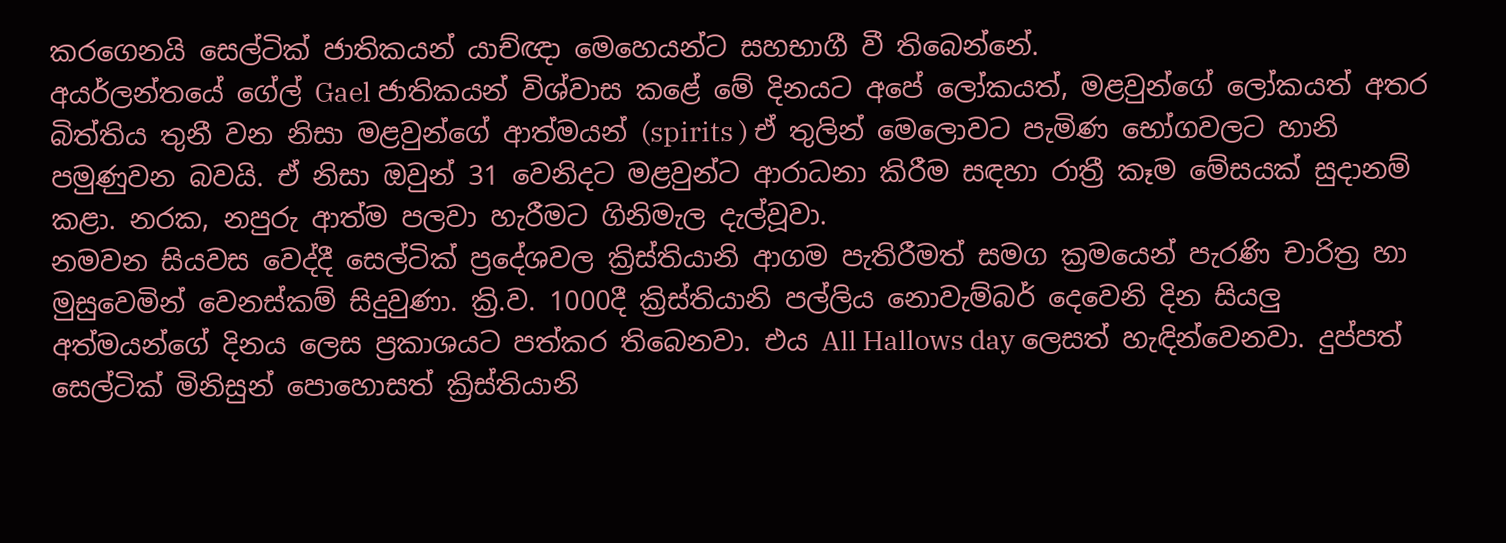කරගෙනයි සෙල්ටික් ජාතිකයන් යාච්ඥා මෙහෙයන්ට සහභාගී වී තිබෙන්නේ.
අයර්ලන්තයේ ගේල් Gael ජාතිකයන් විශ්වාස කළේ මේ දිනයට අපේ ලෝකයත්, මළවුන්ගේ ලෝකයත් අතර බිත්තිය තුනී වන නිසා මළවුන්ගේ ආත්මයන් (spirits ) ඒ තුලින් මෙලොවට පැමිණ භෝගවලට හානි පමුණුවන බවයි. ඒ නිසා ඔවුන් 31 වෙනිදට මළවුන්ට ආරාධනා කිරීම සඳහා රාත්‍රී කෑම මේසයක් සුදානම් කළා. නරක, නපුරු ආත්ම පලවා හැරීමට ගිනිමැල දැල්වූවා.
නමවන සියවස වෙද්දී සෙල්ටික් ප්‍රදේශවල ක්‍රිස්තියානි ආගම පැතිරීමත් සමග ක්‍රමයෙන් පැරණි චාරිත්‍ර හා මුසුවෙමින් වෙනස්කම් සිදුවුණා. ක්‍රි.ව. 1000දී ක්‍රිස්තියානි පල්ලිය නොවැම්බර් දෙවෙනි දින සියලු අත්මයන්ගේ දිනය ලෙස ප්‍රකාශයට පත්කර තිබෙනවා. එය All Hallows day ලෙසත් හැඳින්වෙනවා. දුප්පත් සෙල්ටික් මිනිසුන් පොහොසත් ක්‍රිස්තියානි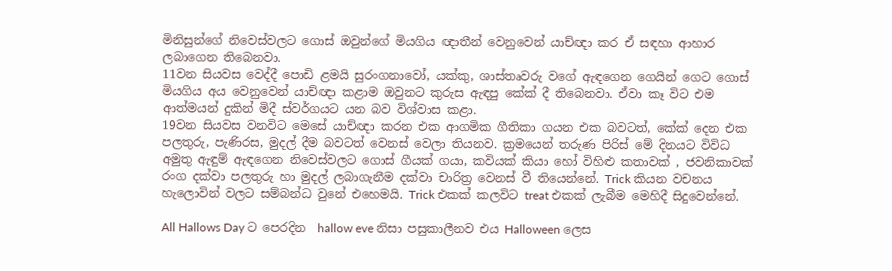මිනිසුන්ගේ නිවෙස්වලට ගොස් ඔවුන්ගේ මියගිය ඥාතීන් වෙනුවෙන් යාච්ඥා කර ඒ සඳහා ආහාර ලබාගෙන තිබෙනවා.
11වන සියවස වෙද්දී පොඩි ළමයි සුරංගනාවෝ, යක්කු, ශාස්තෘවරු වගේ ඇඳගෙන ගෙයින් ගෙට ගොස් මියගිය අය වෙනුවෙන් යාච්ඥා කළාම ඔවුනට කුරුස ඇඳපු කේක් දී තිබෙනවා. ඒවා කෑ විට එම ආත්මයන් දුකින් මිදී ස්වර්ගයට යන බව විශ්වාස කළා.
19වන සියවස වනවිට මෙසේ යාච්ඥා කරන එක ආගමික ගීතිකා ගයන එක බවටත්, කේක් දෙන එක පලතුරු, පැණිරස, මුදල් දීම බවටත් වෙනස් වෙලා තියනව. ක්‍රමයෙන් තරුණ පිරිස් මේ දිනයට විවිධ අමුතු ඇඳුම් ඇඳගෙන නිවෙස්වලට ගොස් ගීයක් ගයා, කවියක් කියා හෝ විහිළු කතාවක් , ජවනිකාවක් රංග දක්වා පලතුරු හා මුදල් ලබාගැනීම දක්වා චාරිත්‍ර වෙනස් වී තියෙන්නේ. Trick කියන වචනය හැලොවින් වලට සම්බන්ධ වුනේ එහෙමයි. Trick එකක් කලවිට treat එකක් ලැබීම මෙහිදී සිදුවෙන්නේ.

All Hallows Day ට පෙරදින  hallow eve නිසා පසුකාලීනව එය Halloween ලෙස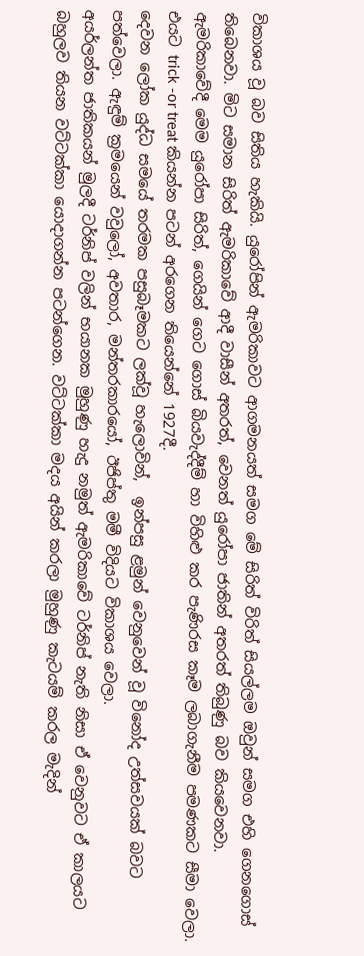විකාශය වූ බව සිතිය හැකියි. යුරෝපින් ඇමරිකාවට ආගමනයත් සමග මේ සිරිත් විරිත් සියල්ලම ඔවුන් සමග එහි ගෙනගොස් තිබෙනවා. මිට සමාන සිරිත් ඇමරිකාවේ ආදී වාසීන් අතරත්, වෙනත් යුරෝපා ජාතින් අතරත් තිබුණු බව කියවෙනවා.
ඇමරිකාවේදී මෙම යුරෝපා සිරිත්, ගෙයින් ගෙට ගොස් බියවැද්දීම් හා විහිළු කර පැණිරස කෑම ලබාගැනීම පමණකට සීමා වෙලා.  එයට trick -or treat කියන්න පටන් අරගෙන තියෙන්නේ 1927දී.
දෙවන ලෝක යුද්ධ සමයේ තරමක පසුබෑමකට ලක්වූ හැලොවින්,  ඉන්පසු ළමුන් වෙනුවෙන් වූ විනෝද උත්සවයක් බවට පත්වෙලා. ඇඳුම් ක්‍රමයෙන් වවුලෝ, අවතාර, මන්තරකාරයෝ, ඊජිප්තු මමී විදියට විකාශය වෙලා.
අයර්ලන්ත ජාතිකයන් මුලදී ටර්නිප් වලින් භයානක මුහුණු හැදු නමුත් ඇමරිකාවේ ටර්නිප් නැති නිසා ඒ වෙනුවට ඒ කාලයට බහුලව තියන වට්ටක්කා යොදාගන්න පටන්ගෙන. වට්ටක්කා මදය අයින් කරලා මුහුණු කැටයම් කරල මැදින්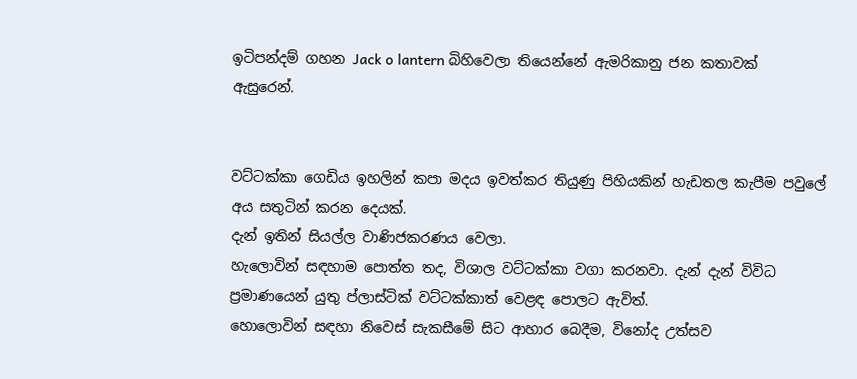ඉටිපන්දම් ගහන Jack o lantern බිහිවෙලා තියෙන්නේ ඇමරිකානු ජන කතාවක් ඇසුරෙන්.


වට්ටක්කා ගෙඩිය ඉහලින් කපා මදය ඉවත්කර තියුණු පිහියකින් හැඩතල කැපීම පවුලේ අය සතුටින් කරන දෙයක්.
දැන් ඉතින් සියල්ල වාණිජකරණය වෙලා.
හැලොවින් සඳහාම පොත්ත තද, විශාල වට්ටක්කා වගා කරනවා. දැන් දැන් විවිධ ප්‍රමාණයෙන් යුතු ප්ලාස්ටික් වට්ටක්කාත් වෙළඳ පොලට ඇවිත්.
හොලොවින් සඳහා නිවෙස් සැකසීමේ සිට ආහාර බෙදීම, විනෝද උත්සව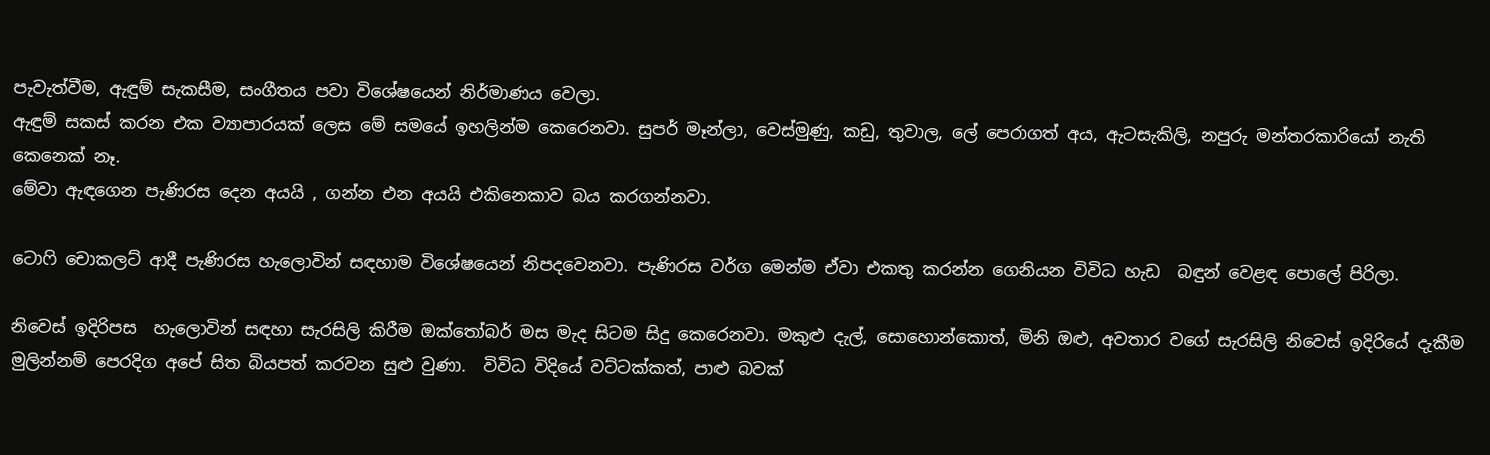පැවැත්වීම, ඇඳුම් සැකසීම, සංගීතය පවා විශේෂයෙන් නිර්මාණය වෙලා.
ඇඳුම් සකස් කරන එක ව්‍යාපාරයක් ලෙස මේ සමයේ ඉහලින්ම කෙරෙනවා. සුපර් මෑන්ලා, වෙස්මුණු, කඩු, තුවාල, ලේ පෙරාගත් අය, ඇටසැකිලි, නපුරු මන්තරකාරියෝ නැති කෙනෙක් නෑ.
මේවා ඇඳගෙන පැණිරස දෙන අයයි , ගන්න එන අයයි එකිනෙකාව බය කරගන්නවා.

ටොෆි චොකලට් ආදී පැණිරස හැලොවින් සඳහාම විශේෂයෙන් නිපදවෙනවා. පැණිරස වර්ග මෙන්ම ඒවා එකතු කරන්න ගෙනියන විවිධ හැඩ  බඳුන් වෙළඳ පොලේ පිරිලා.

නිවෙස් ඉදිරිපස  හැලොවින් සඳහා සැරසිලි කිරීම ඔක්තෝබර් මස මැද සිටම සිදු කෙරෙනවා. මකුළු දැල්, සොහොන්කොත්, මිනි ඔළු, අවතාර වගේ සැරසිලි නිවෙස් ඉදිරියේ දැකීම මුලින්නම් පෙරදිග අපේ සිත බියපත් කරවන සුළු වුණා.  විවිධ විදියේ වට්ටක්කත්, පාළු බවක්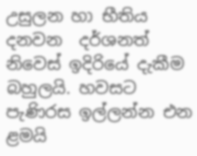උසුලන හා භීතිය දනවන  දර්ශනත් නිවෙස් ඉදිරියේ දැකීම බහුලයි. හවසට පැණිරස ඉල්ලන්න එන ළමයි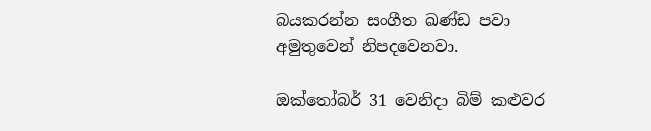බයකරන්න සංගීත ඛණ්ඩ පවා අමුතුවෙන් නිපදවෙනවා.

ඔක්තෝබර් 31 වෙනිදා බිම් කළුවර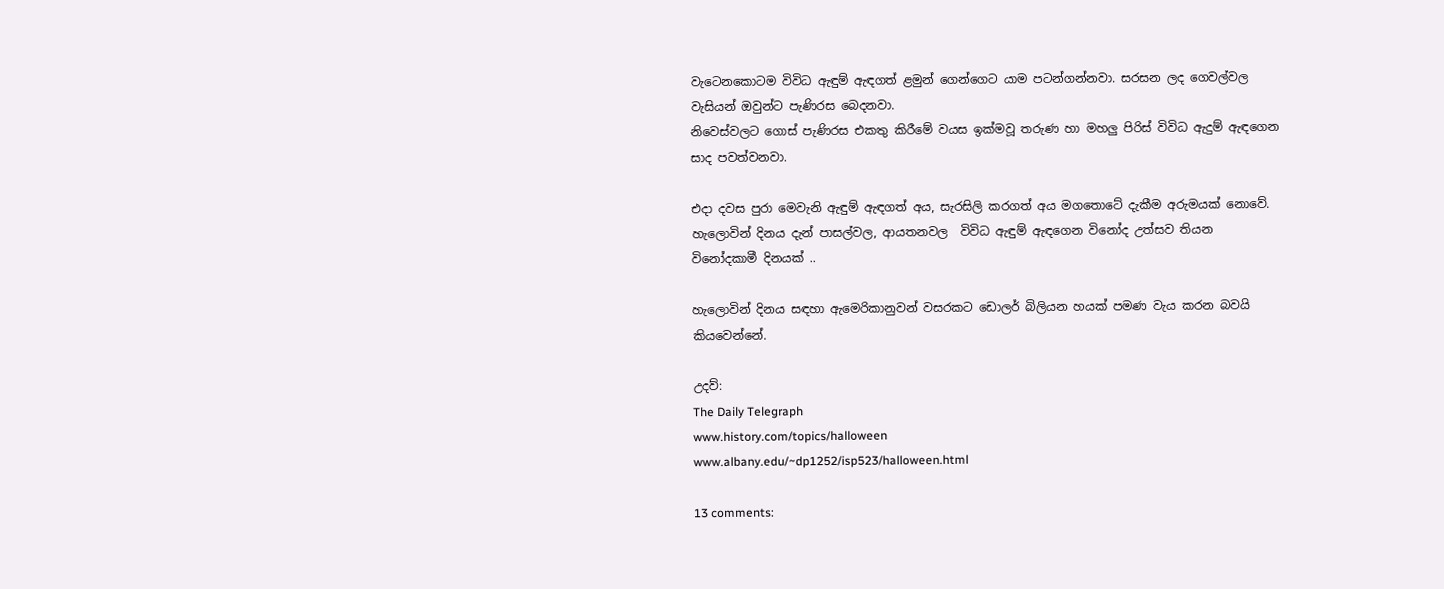වැටෙනකොටම විවිධ ඇඳුම් ඇඳගත් ළමුන් ගෙන්ගෙට යාම පටන්ගන්නවා. සරසන ලද ගෙවල්වල වැසියන් ඔවුන්ට පැණිරස බෙදනවා.
නිවෙස්වලට ගොස් පැණිරස එකතු කිරීමේ වයස ඉක්මවූ තරුණ හා මහලු පිරිස් විවිධ ඇදුම් ඇඳගෙන සාද පවත්වනවා.

එදා දවස පුරා මෙවැනි ඇඳුම් ඇඳගත් අය, සැරසිලි කරගත් අය මගතොටේ දැකීම අරුමයක් නොවේ. හැලොවින් දිනය දැන් පාසල්වල, ආයතනවල  විවිධ ඇඳුම් ඇඳගෙන විනෝද උත්සව තියන විනෝදකාමී දිනයක් ..

හැලොවින් දිනය සඳහා ඇමෙරිකානුවන් වසරකට ඩොලර් බිලියන හයක් පමණ වැය කරන බවයි කියවෙන්නේ.

උදව්:
The Daily Telegraph
www.history.com/topics/halloween
www.albany.edu/~dp1252/isp523/halloween.html

13 comments: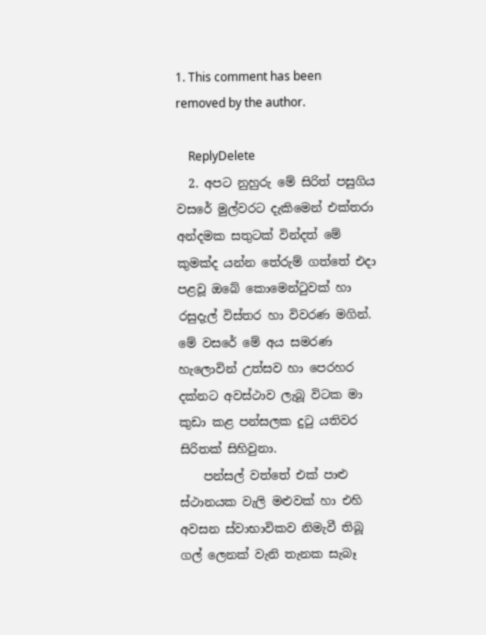1. This comment has been removed by the author.

    ReplyDelete
  2. අපට නුහුරු මේ සිරිත් පසුගිය වසරේ මුල්වරට දැකිමෙන් එක්තරා අන්දමක සතුටක් වින්දත් මේ කුමක්ද යන්න තේරුම් ගත්තේ එදා පළවූ ඔබේ කොමෙන්ටුවක් හා රසුදැල් විස්තර හා විවරණ මගින්. මේ වසරේ මේ අය සමරණ හැලොවින් උත්සව හා පෙරහර දක්නට අවස්ථාව ලැබූ විටක මා කුඩා කළ පන්සලක දුටු යතිවර සිරිතක් සිහිවුනා.
    පන්සල් වත්තේ එක් පාළු ස්ථානයක වැලි මළුවක් හා එහි අවසන ස්වාභාවිකව නිමැවී තිබූ ගල් ලෙනක් වැනි තැනක සැබෑ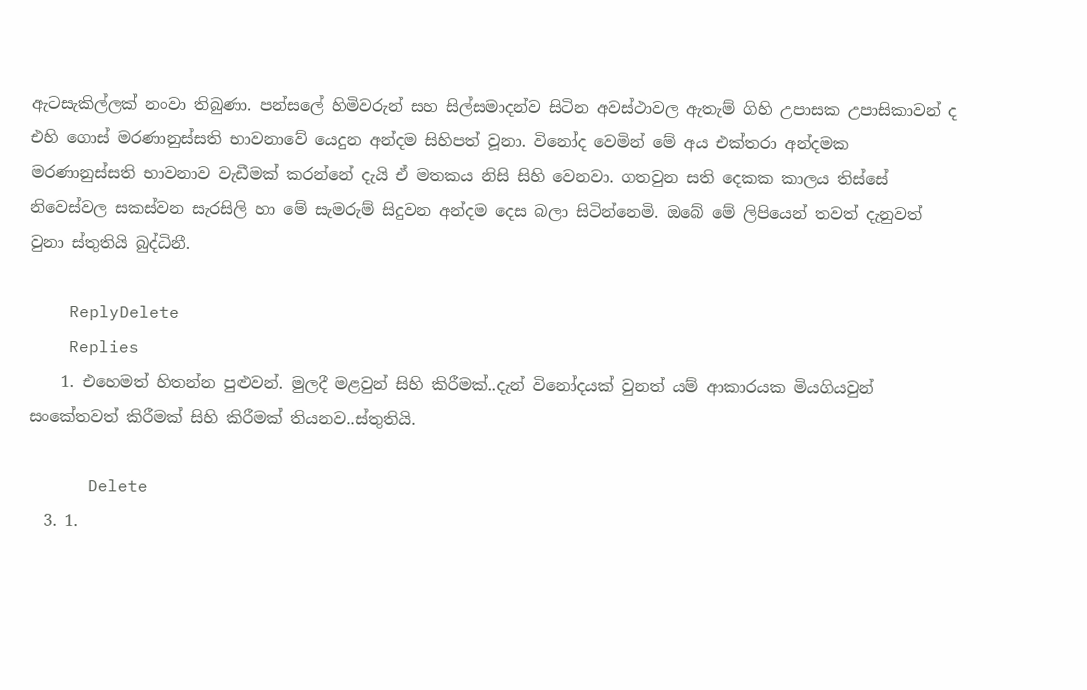ඇටසැකිල්ලක් නංවා තිබුණා. පන්සලේ හිමිවරුන් සහ සිල්සමාදන්ව සිටින අවස්ථාවල ඇතැම් ගිහි උපාසක උපාසිකාවන් ද එහි ගොස් මරණානුස්සති භාවනාවේ යෙදුන අන්දම සිහිපත් වූනා. විනෝද වෙමින් මේ අය එක්තරා අන්දමක මරණානුස්සති භාවනාව වැඩීමක් කරන්නේ දැයි ඒ මතකය නිසි සිහි වෙනවා. ගතවුන සති දෙකක කාලය තිස්සේ නිවෙස්වල සකස්වන සැරසිලි හා මේ සැමරුම් සිදුවන අන්දම දෙස බලා සිටින්නෙමි. ඔබේ මේ ලිපියෙන් තවත් දැනුවත් වුනා ස්තුතියි බුද්ධිනී.

    ReplyDelete
    Replies
    1. එහෙමත් හිතන්න පුළුවන්. මුලදී මළවුන් සිහි කිරීමක්..දැන් විනෝදයක් වුනත් යම් ආකාරයක මියගියවුන් සංකේතවත් කිරීමක් සිහි කිරීමක් තියනව..ස්තුතියි.

      Delete
  3. 1.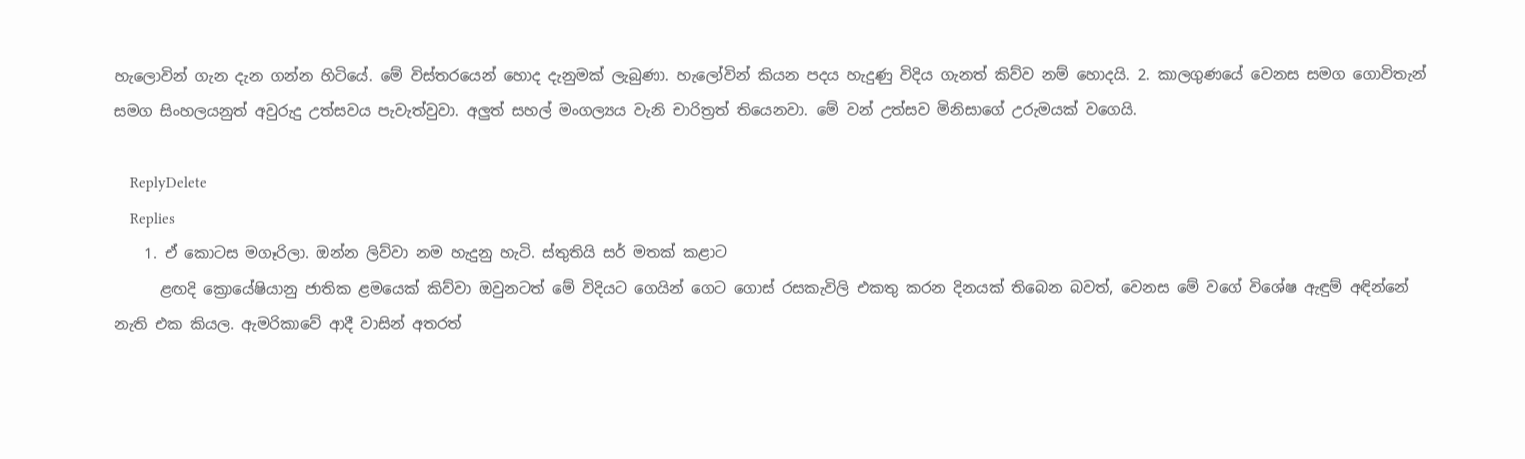හැලොවින් ගැන දැන ගන්න හිටියේ. මේ විස්තරයෙන් හොද දැනුමක් ලැබුණා. හැලෝවින් කියන පදය හැදුණු විදිය ගැනත් කිව්ව නම් හොදයි. 2. කාලගුණයේ වෙනස සමග ගොවිතැන් සමග සිංහලයනුත් අවුරුදු උත්සවය පැවැත්වුවා. අලුත් සහල් මංගල්‍යය වැනි චාරිත්‍රත් තියෙනවා. මේ වන් උත්සව මිනිසාගේ උරුමයක් වගෙයි.

    ReplyDelete
    Replies
    1. ඒ කොටස මගෑරිලා. ඔන්න ලිව්වා නම හැදුනු හැටි. ස්තුතියි සර් මතක් කළාට
      ළඟදි ක්‍රොයේෂියානු ජාතික ළමයෙක් කිව්වා ඔවුනටත් මේ විදියට ගෙයින් ගෙට ගොස් රසකැවිලි එකතු කරන දිනයක් තිබෙන බවත්, වෙනස මේ වගේ විශේෂ ඇඳුම් අඳින්නේ නැති එක කියල. ඇමරිකාවේ ආදී වාසින් අතරත්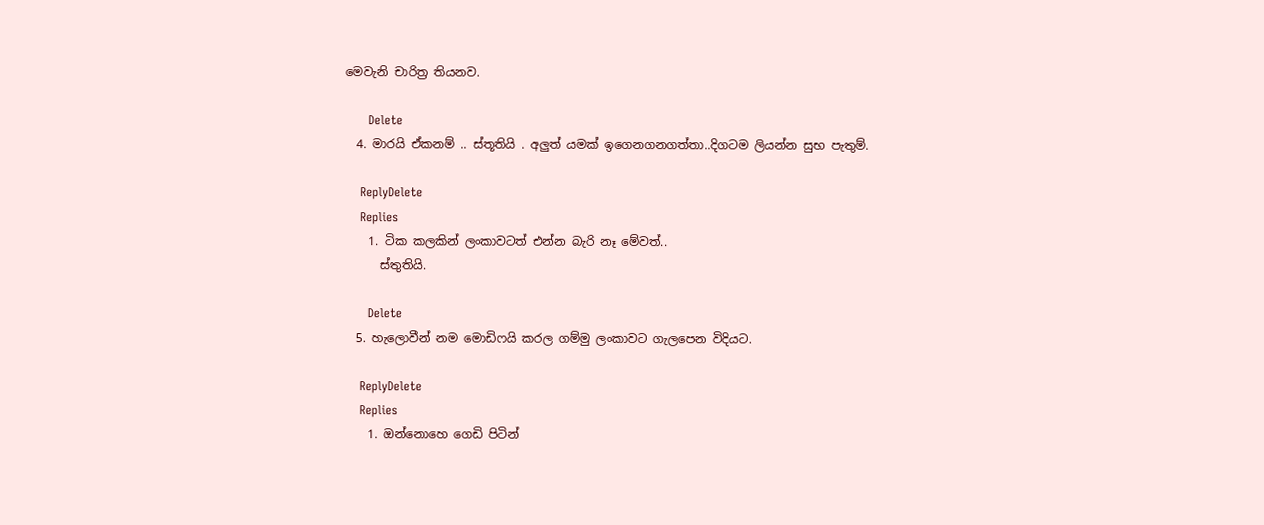මෙවැනි චාරිත්‍ර තියනව.

      Delete
  4. මාරයි ඒකනම් .. ස්තූතියි . අලුත් යමක් ඉගෙනගනගත්තා..දිගටම ලියන්න සුභ පැතුම්.

    ReplyDelete
    Replies
    1. ටික කලකින් ලංකාවටත් එන්න බැරි නෑ මේවත්..
      ස්තුතියි.

      Delete
  5. හැලොවීන් නම මොඩිෆයි කරල ගම්මු ලංකාවට ගැලපෙන විදියට.

    ReplyDelete
    Replies
    1. ඔන්නොහෙ ගෙඩි පිටින්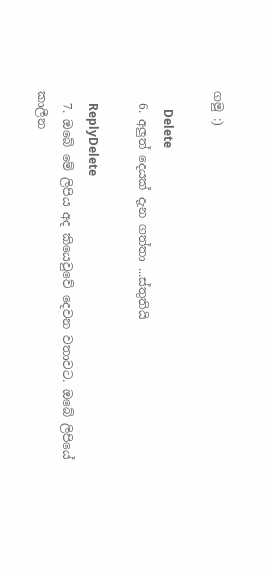ගමු :)

      Delete
  6. අලුත් දෙයක් දැන ගත්තා ...ස්තුතියි

    ReplyDelete
  7. ඔබේ මේ ලිපිය අද කියෙවුවේ දෙවන වතාවට. ඔබේ ලිපියේ කාලීන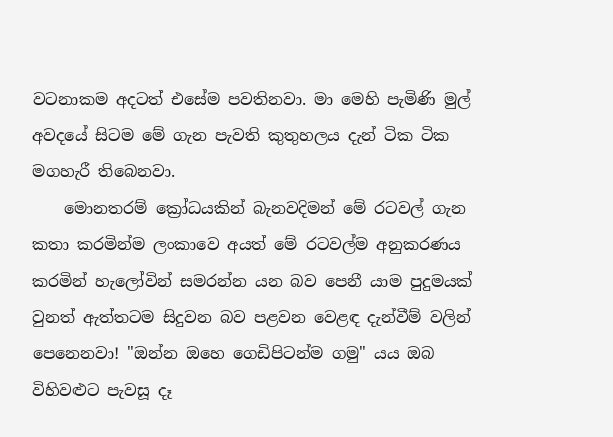වටනාකම අදටත් එසේම පවතිනවා. මා මෙහි පැමිණි මුල් අවදයේ සිටම මේ ගැන පැවති කුතුහලය දැන් ටික ටික මගහැරී තිබෙනවා.
    මොනතරම් ක්‍රෝධයකින් බැනවදිමන් මේ රටවල් ගැන කතා කරමින්ම ලංකාවෙ අයත් මේ රටවල්ම අනුකරණය කරමින් හැලෝවින් සමරන්න යන බව පෙනී යාම පුදුමයක් වුනත් ඇත්තටම සිදුවන බව පළවන වෙළඳ දැන්වීම් වලින් පෙනෙනවා! "ඔන්න ඔහෙ ගෙඩිපිටන්ම ගමු" යය ඔබ විහිවළුට පැවසූ දෑ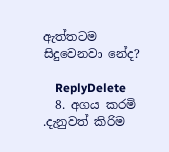ඇත්තටම සිදුවෙනවා නේද?

    ReplyDelete
  8. අගය කරමි .දැනුවත් කිරිම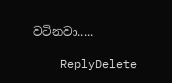වටිනවා.....

    ReplyDelete